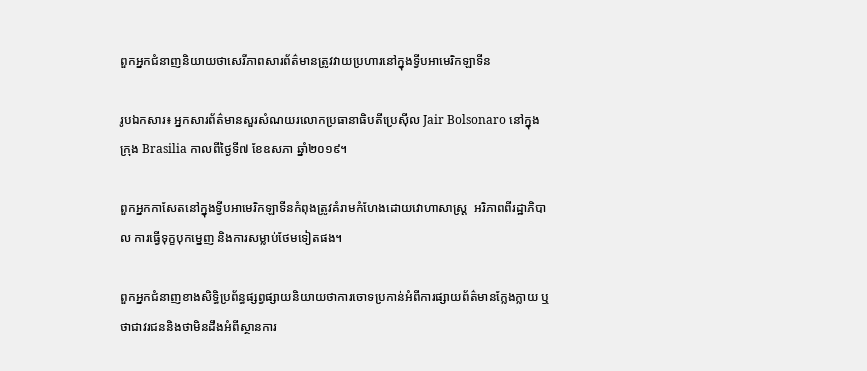ពួកអ្នកជំនាញនិយាយថាសេរីភាពសារព័ត៌មានត្រូវវាយប្រហារនៅក្នុងទ្វីបអាមេរិកឡាទីន

រូបឯកសារ៖ អ្នកសារព័ត៌មានសួរសំណយរលោកប្រធានាធិបតីប្រេស៊ីល Jair Bolsonaro នៅក្នុងក្រុង Brasilia កាលពីថ្ងៃទី៧ ខែឧសភា ឆ្នាំ២០១៩។

ពួកអ្នកកាសែតនៅក្នុងទ្វីបអាមេរិកឡាទីនកំពុងត្រូវគំរាមកំហែងដោយវោហាសាស្ត្រ  អរិភាពពីរដ្ឋាភិបាល ការធ្វើទុក្ខបុកម្នេញ និងការសម្លាប់ថែមទៀតផង។

ពួកអ្នកជំនាញខាងសិទ្ធិប្រព័ន្ធផ្សព្វផ្សាយនិយាយថាការចោទប្រកាន់អំពីការផ្សាយព័ត៌មានក្លែងក្លាយ ឬថាជាវរជននិងថាមិនដឹងអំពីស្ថានការ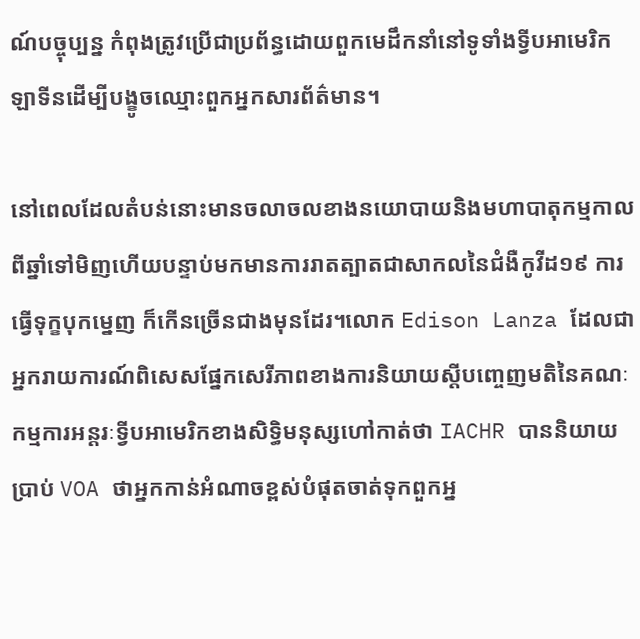ណ៍បច្ចុប្បន្ន កំពុងត្រូវប្រើជាប្រព័ន្ធដោយពួកមេដឹកនាំនៅទូទាំងទ្វីបអាមេរិកឡាទីនដើម្បីបង្ខូចឈ្មោះពួកអ្នកសារព័ត៌មាន។

នៅពេលដែលតំបន់នោះមានចលាចលខាងនយោបាយនិងមហាបាតុកម្មកាលពីឆ្នាំទៅមិញហើយបន្ទាប់មកមានការរាតត្បាតជាសាកលនៃជំងឺកូវីដ១៩ ការធ្វើទុក្ខបុកម្នេញ ក៏កើនច្រើនជាងមុនដែរ។លោក Edison Lanza ដែលជាអ្នករាយការណ៍ពិសេសផ្នែកសេរីភាពខាងការនិយាយស្តីបញ្ចេញមតិនៃគណៈកម្មការអន្តរៈទ្វីបអាមេរិកខាងសិទ្ធិមនុស្សហៅកាត់ថា IACHR បាននិយាយប្រាប់ VOA ថាអ្នកកាន់អំណាចខ្ពស់បំផុតចាត់ទុកពួកអ្ន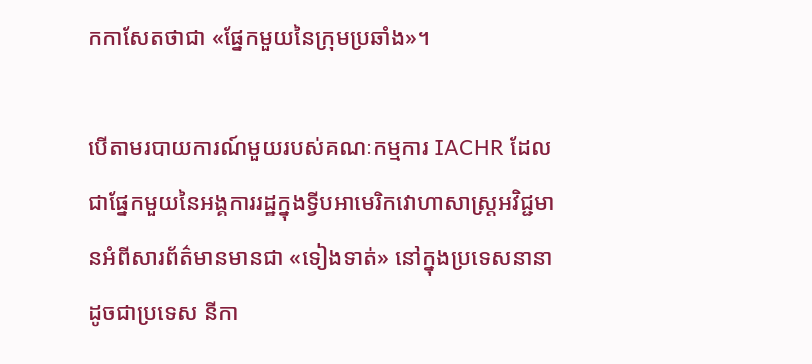កកាសែតថាជា «ផ្នែកមួយនៃក្រុមប្រឆាំង»។

បើតាមរបាយការណ៍មួយរបស់គណៈកម្មការ IACHR ដែលជាផ្នែកមួយនៃអង្គការរដ្ឋក្នុងទ្វីបអាមេរិកវោហាសាស្ត្រអវិជ្ជមានអំពីសារព័ត៌មានមានជា «ទៀងទាត់» នៅក្នុងប្រទេសនានាដូចជាប្រទេស នីកា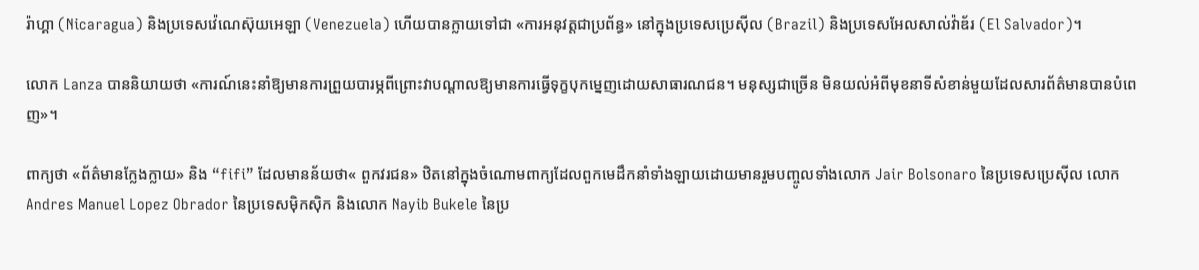រ៉ាហ្គា (Nicaragua) និងប្រទេសវ៉េណេស៊ុយអេឡា (Venezuela) ហើយបានក្លាយទៅជា «ការអនុវត្តជាប្រព័ន្ធ» នៅក្នុងប្រទេសប្រេស៊ីល (Brazil) និងប្រទេសអែលសាល់វ៉ាឌ័រ (El Salvador)។

លោក Lanza បាននិយាយថា «ការណ៍នេះនាំឱ្យមានការព្រួយបារម្ភពីព្រោះវាបណ្តាលឱ្យមានការធ្វើទុក្ខបុកម្នេញដោយសាធារណជន។ មនុស្សជាច្រើន មិនយល់អំពីមុខនាទីសំខាន់មួយដែលសារព័ត៌មានបានបំពេញ»។

ពាក្យថា «ព័ត៌មានក្លែងក្លាយ» និង “fifi” ដែលមានន័យថា« ពួកវរជន» ឋិតនៅក្នុងចំណោមពាក្យដែលពួកមេដឹកនាំទាំងឡាយដោយមានរួមបញ្ចូលទាំងលោក Jair Bolsonaro នៃប្រទេសប្រេស៊ីល លោក Andres Manuel Lopez Obrador នៃប្រទេសម៉ិកស៊ិក និងលោក Nayib Bukele នៃប្រ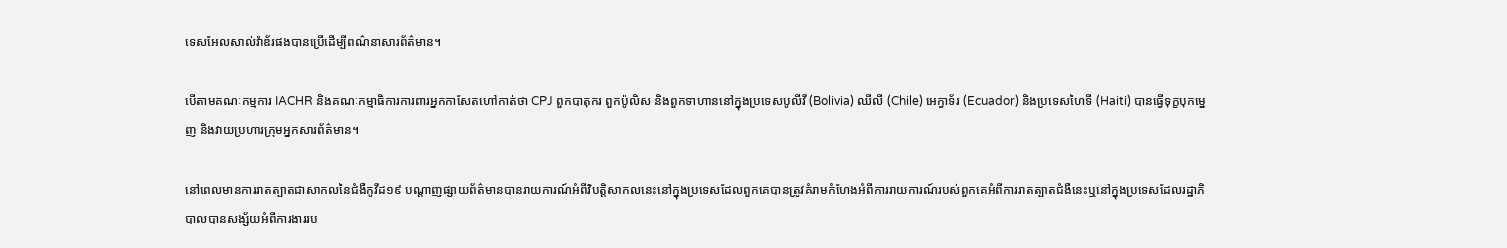ទេសអែលសាល់វ៉ាឌ័រផងបានប្រើដើម្បីពណ៌នាសារព័ត៌មាន។

បើតាមគណៈកម្មការ IACHR និងគណៈកម្មាធិការការពារអ្នកកាសែតហៅកាត់ថា CPJ ពួកបាតុករ ពួកប៉ូលិស និងពួកទាហាននៅក្នុងប្រទេសបូលីវី (Bolivia) ឈីលី (Chile) អេក្វាទ័រ (Ecuador) និងប្រទេសហៃទី (Haiti) បានធ្វើទុក្ខបុកម្នេញ និងវាយប្រហារក្រុមអ្នកសារព័ត៌មាន។

នៅពេលមានការរាតត្បាតជាសាកលនៃជំងឺកូវីដ១៩ បណ្តាញផ្សាយព័ត៌មានបានរាយការណ៍អំពីវិបត្តិសាកលនេះនៅក្នុងប្រទេសដែលពួកគេបានត្រូវគំរាមកំហែងអំពីការរាយការណ៍របស់ពួកគេអំពីការរាតត្បាតជំងឺនេះឬនៅក្នុងប្រទេសដែលរដ្ឋាភិបាលបានសង្ស័យអំពីការងាររប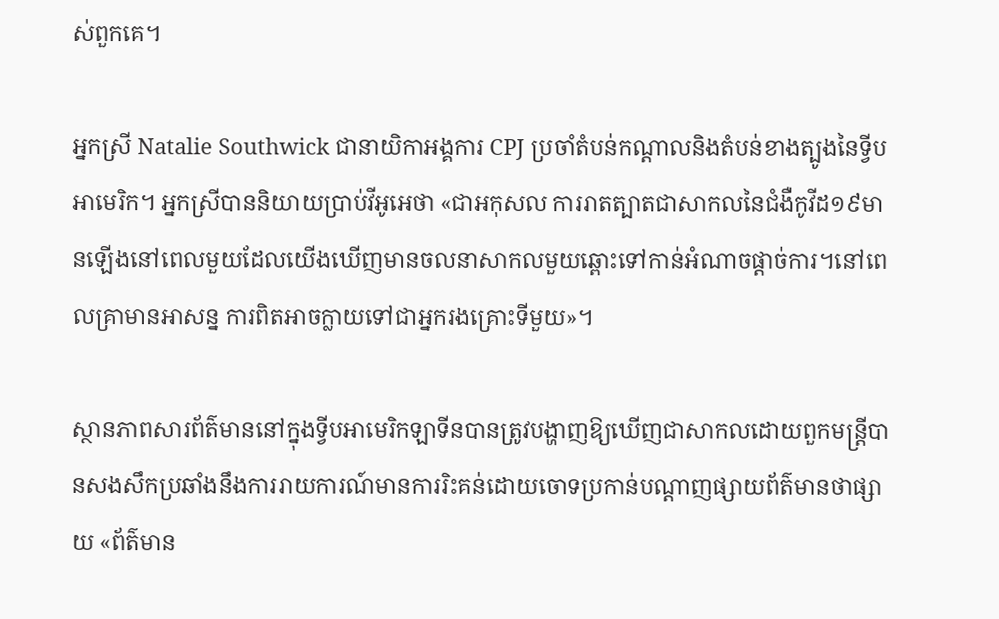ស់ពួកគេ។

អ្នកស្រី Natalie Southwick ជានាយិកាអង្គការ CPJ ប្រចាំតំបន់កណ្តាលនិងតំបន់ខាងត្បូងនៃទ្វីបអាមេរិក។ អ្នកស្រីបាននិយាយប្រាប់វីអូអេថា «ជាអកុសល ការរាតត្បាតជាសាកលនៃជំងឺកូវីដ១៩មានឡើងនៅពេលមួយដែលយើងឃើញមានចលនាសាកលមួយឆ្ពោះទៅកាន់អំណាចផ្តាច់ការ។នៅពេលគ្រាមានអាសន្ន ការពិតអាចក្លាយទៅជាអ្នករងគ្រោះទីមួយ»។

ស្ថានភាពសារព័ត៌មាននៅក្នុងទ្វីបអាមេរិកឡាទីនបានត្រូវបង្ហាញឱ្យឃើញជាសាកលដោយពួកមន្ត្រីបានសងសឹកប្រឆាំងនឹងការរាយការណ៍មានការរិះគន់ដោយចោទប្រកាន់បណ្តាញផ្សាយព័ត៌មានថាផ្សាយ «ព័ត៌មាន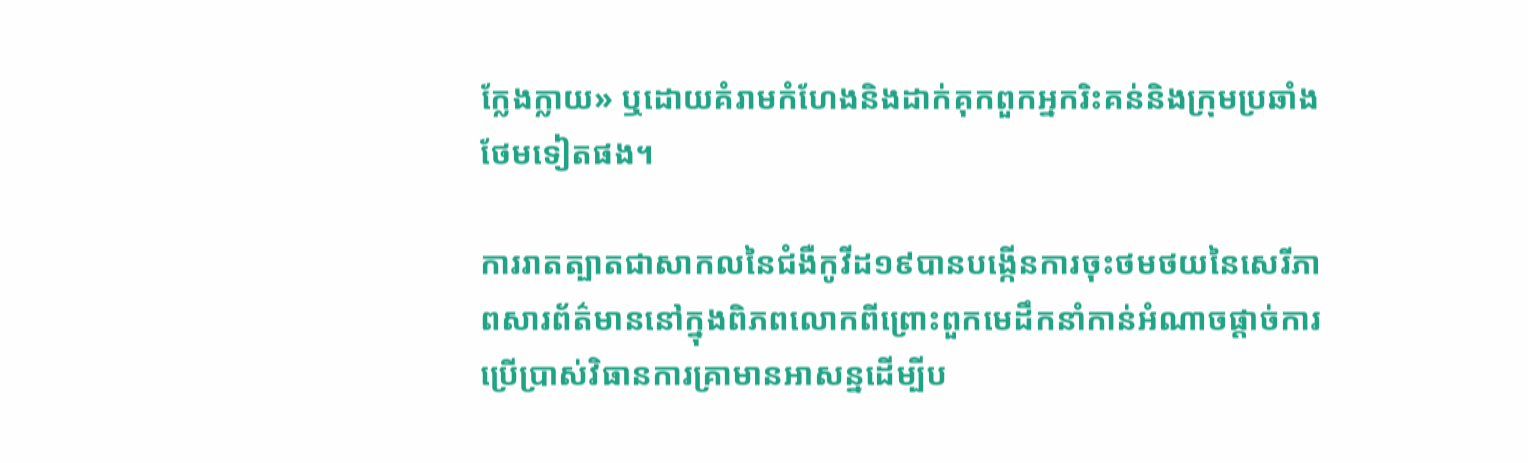ក្លែងក្លាយ» ឬដោយគំរាមកំហែងនិងដាក់គុកពួកអ្នករិះគន់និងក្រុមប្រឆាំងថែមទៀតផង។

ការរាតត្បាតជាសាកលនៃជំងឺកូវីដ១៩បានបង្កើនការចុះថមថយនៃសេរីភាពសារព័ត៌មាននៅក្នុងពិភពលោកពីព្រោះពួកមេដឹកនាំកាន់អំណាចផ្តាច់ការប្រើប្រាស់វិធានការគ្រាមានអាសន្នដើម្បីប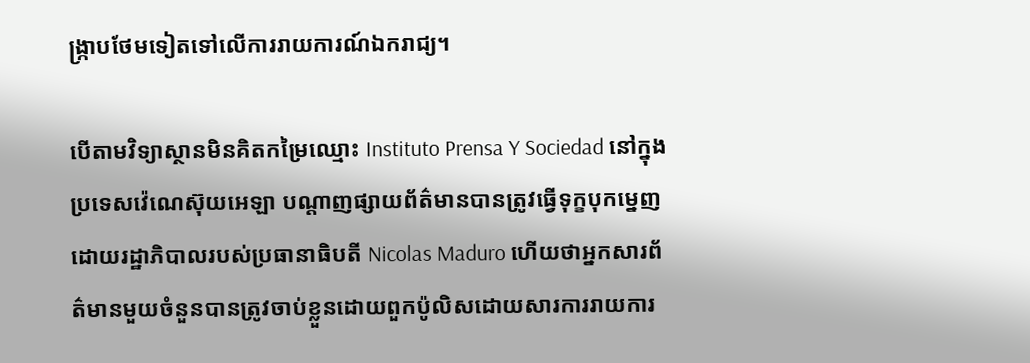ង្ក្រាបថែមទៀតទៅលើការរាយការណ៍ឯករាជ្យ។

បើតាមវិទ្យាស្ថានមិនគិតកម្រៃឈ្មោះ Instituto Prensa Y Sociedad នៅក្នុងប្រទេសវ៉េណេស៊ុយអេឡា បណ្តាញផ្សាយព័ត៌មានបានត្រូវធ្វើទុក្ខបុកម្នេញដោយរដ្ឋាភិបាលរបស់ប្រធានាធិបតី Nicolas Maduro ហើយថាអ្នកសារព័ត៌មានមួយចំនួនបានត្រូវចាប់ខ្លួនដោយពួកប៉ូលិសដោយសារការរាយការ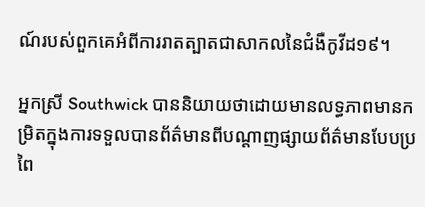ណ៍របស់ពួកគេអំពីការរាតត្បាតជាសាកលនៃជំងឺកូវីដ១៩។

អ្នកស្រី Southwick បាននិយាយថាដោយមានលទ្ធភាពមានកម្រិតក្នុងការទទួលបានព័ត៌មានពីបណ្តាញផ្សាយព័ត៌មានបែបប្រពៃ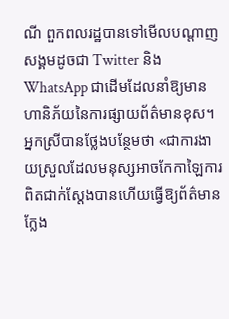ណី ពួកពលរដ្ឋបានទៅមើលបណ្តាញសង្គមដូចជា Twitter និង WhatsApp ជាដើមដែលនាំឱ្យមានហានិភ័យនៃការផ្សាយព័ត៌មានខុស។ អ្នកស្រីបានថ្លែងបន្ថែមថា «ជាការងាយស្រួលដែលមនុស្សអាចកែកាឡៃការពិតជាក់ស្តែងបានហើយធ្វើឱ្យព័ត៌មានក្លែង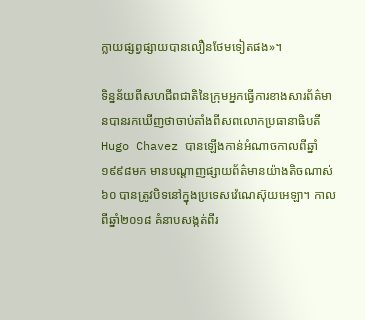ក្លាយផ្សព្វផ្សាយបានលឿនថែមទៀតផង»។

ទិន្នន័យពីសហជីពជាតិនៃក្រុមអ្នកធ្វើការខាងសារព័ត៌មានបានរកឃើញថាចាប់តាំងពីសពលោកប្រធានាធិបតី Hugo Chavez បានឡើងកាន់អំណាចកាលពីឆ្នាំ១៩៩៨មក មានបណ្តាញផ្សាយព័ត៌មានយ៉ាងតិចណាស់៦០ បានត្រូវបិទនៅក្នុងប្រទេសវ៉េណេស៊ុយអេឡា។ កាលពីឆ្នាំ២០១៨ គំនាបសង្កត់ពីរ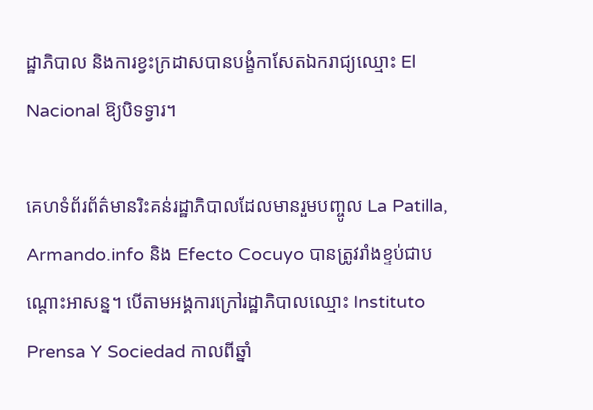ដ្ឋាភិបាល និងការខ្វះក្រដាសបានបង្ខំកាសែតឯករាជ្យឈ្មោះ El Nacional ឱ្យបិទទ្វារ។

គេហទំព័រព័ត៌មានរិះគន់រដ្ឋាភិបាលដែលមានរួមបញ្ចូល La Patilla, Armando.info និង Efecto Cocuyo បានត្រូវរាំងខ្ទប់ជាបណ្តោះអាសន្ន។ បើតាមអង្គការក្រៅរដ្ឋាភិបាលឈ្មោះ Instituto Prensa Y Sociedad កាលពីឆ្នាំ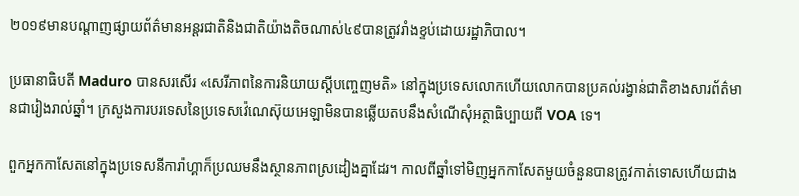២០១៩មានបណ្តាញផ្សាយព័ត៌មានអន្តរជាតិនិងជាតិយ៉ាងតិចណាស់៤៩បានត្រូវរាំងខ្ទប់ដោយរដ្ឋាភិបាល។

ប្រធានាធិបតី Maduro បានសរសើរ «សេរីភាពនៃការនិយាយស្តីបញ្ចេញមតិ» នៅក្នុងប្រទេសលោកហើយលោកបានប្រគល់រង្វាន់ជាតិខាងសារព័ត៌មានជារៀងរាល់ឆ្នាំ។ ក្រសួងការបរទេសនៃប្រទេសវ៉េណេស៊ុយអេឡាមិនបានឆ្លើយតបនឹងសំណើសុំអត្ថាធិប្បាយពី VOA ទេ។

ពួកអ្នកកាសែតនៅក្នុងប្រទេសនីការ៉ាហ្គាក៏ប្រឈមនឹងស្ថានភាពស្រដៀងគ្នាដែរ។ កាលពីឆ្នាំទៅមិញអ្នកកាសែតមួយចំនួនបានត្រូវកាត់ទោសហើយជាង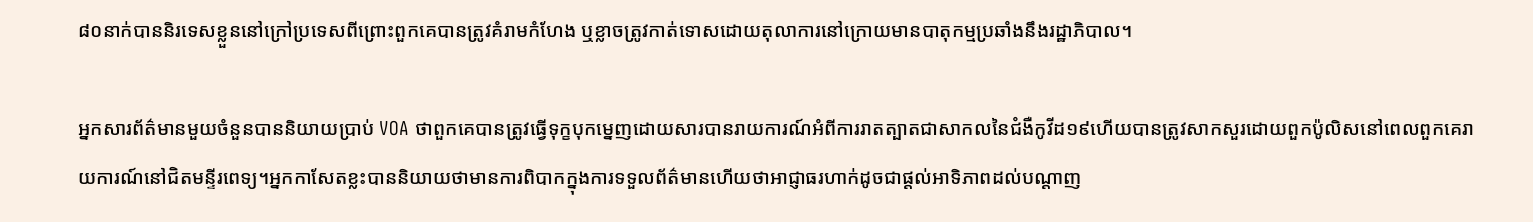៨០នាក់បាននិរទេសខ្លួននៅក្រៅប្រទេសពីព្រោះពួកគេបានត្រូវគំរាមកំហែង ឬខ្លាចត្រូវកាត់ទោសដោយតុលាការនៅក្រោយមានបាតុកម្មប្រឆាំងនឹងរដ្ឋាភិបាល។

អ្នកសារព័ត៌មានមួយចំនួនបាននិយាយប្រាប់ VOA ថាពួកគេបានត្រូវធ្វើទុក្ខបុកម្នេញដោយសារបានរាយការណ៍អំពីការរាតត្បាតជាសាកលនៃជំងឺកូវីដ១៩ហើយបានត្រូវសាកសួរដោយពួកប៉ូលិសនៅពេលពួកគេរាយការណ៍នៅជិតមន្ទីរពេទ្យ។អ្នកកាសែតខ្លះបាននិយាយថាមានការពិបាកក្នុងការទទួលព័ត៌មានហើយថាអាជ្ញាធរហាក់ដូចជាផ្តល់អាទិភាពដល់បណ្តាញ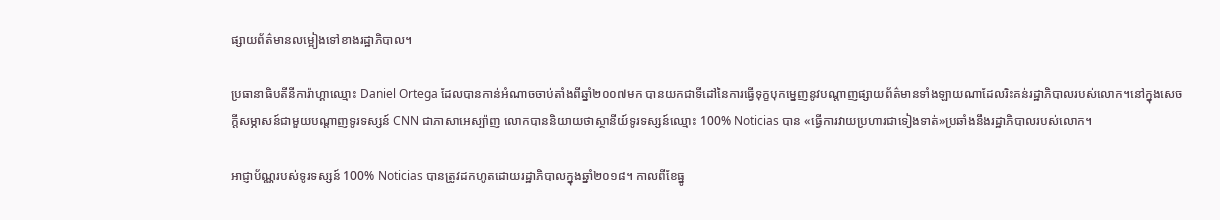ផ្សាយព័ត៌មានលម្អៀងទៅខាងរដ្ឋាភិបាល។

ប្រធានាធិបតីនីការ៉ាហ្គាឈ្មោះ Daniel Ortega ដែលបានកាន់អំណាចចាប់តាំងពីឆ្នាំ២០០៧មក បានយកជាទីដៅនៃការធ្វើទុក្ខបុកម្នេញនូវបណ្តាញផ្សាយព័ត៌មានទាំងឡាយណាដែលរិះគន់រដ្ឋាភិបាលរបស់លោក។នៅក្នុងសេចក្តីសម្ភាសន៍ជាមួយបណ្តាញទូរទស្សន៍ CNN ជាភាសាអេស្ប៉ាញ លោកបាននិយាយថាស្ថានីយ៍ទូរទស្សន៍ឈ្មោះ 100% Noticias បាន «ធ្វើការវាយប្រហារជាទៀងទាត់»ប្រឆាំងនឹងរដ្ឋាភិបាលរបស់លោក។

អាជ្ញាប័ណ្ណរបស់ទូរទស្សន៍ 100% Noticias បានត្រូវដកហូតដោយរដ្ឋាភិបាលក្នុងឆ្នាំ២០១៨។ កាលពីខែធ្នូ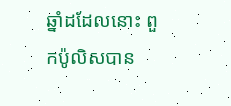ឆ្នាំដដែលនោះ ពួកប៉ូលិសបាន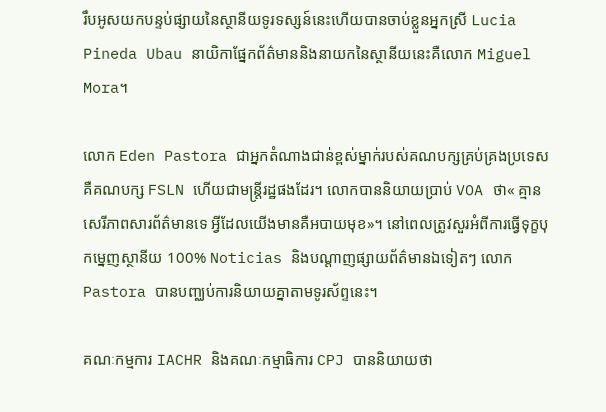រឹបអូសយកបន្ទប់ផ្សាយនៃស្ថានីយទូរទស្សន៍នេះហើយបានចាប់ខ្លួនអ្នកស្រី Lucia Pineda Ubau នាយិកាផ្នែកព័ត៌មាននិងនាយកនៃស្ថានីយនេះគឺលោក Miguel Mora។

លោក Eden Pastora ជាអ្នកតំណាងជាន់ខ្ពស់ម្នាក់របស់គណបក្សគ្រប់គ្រងប្រទេសគឺគណបក្ស FSLN ហើយជាមន្ត្រីរដ្ឋផងដែរ។ លោកបាននិយាយប្រាប់ VOA ថា« គ្មានសេរីភាពសារព័ត៌មានទេ អ្វីដែលយើងមានគឺអបាយមុខ»។ នៅពេលត្រូវសួរអំពីការធ្វើទុក្ខបុកម្នេញស្ថានីយ 100% Noticias និងបណ្តាញផ្សាយព័ត៌មានឯទៀតៗ លោក Pastora បានបញ្ឈប់ការនិយាយគ្នាតាមទូរស័ព្ទនេះ។

គណៈកម្មការ IACHR និងគណៈកម្មាធិការ CPJ បាននិយាយថា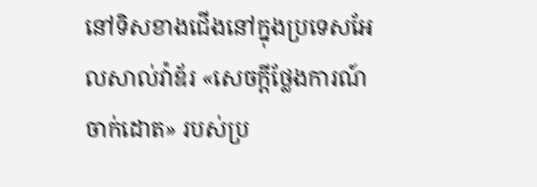នៅទិសខាងជើងនៅក្នុងប្រទេសអែលសាល់វ៉ាឌ័រ «សេចក្តីថ្លែងការណ៍ចាក់ដោត» របស់ប្រ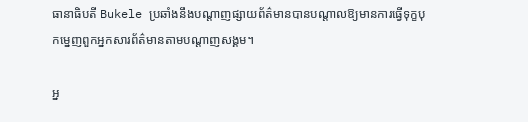ធានាធិបតី Bukele ប្រឆាំងនឹងបណ្តាញផ្សាយព័ត៌មានបានបណ្តាលឱ្យមានការធ្វើទុក្ខបុកម្នេញពួកអ្នកសារព័ត៌មានតាមបណ្តាញសង្គម។

អ្ន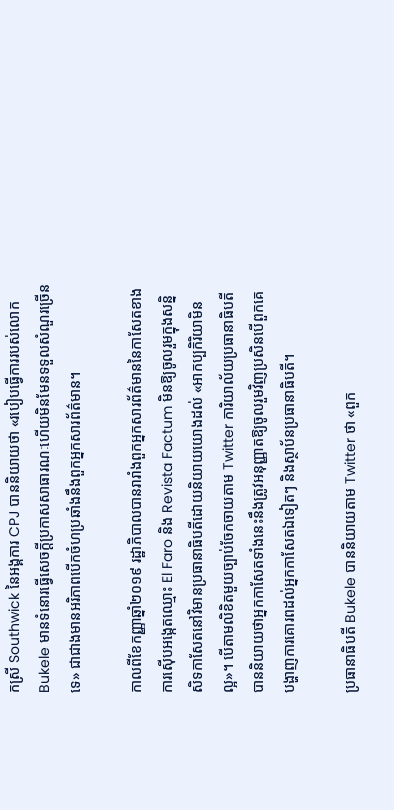កស្រី Southwick នៃអង្គការ CPJ បាននិយាយថា «របៀបធ្វើការរបស់លោក Bukele មានទំនោរធ្វើសេចក្តីប្រកាសសាធារណៈហើយមិនមែនទទួលសំណួរច្រើនទេ» ជាជាងមានអរិភាពបើកចំហប្រឆាំងនឹងពួកអ្នកសារព័ត៌មាន។

កាលពីខែកញ្ញាឆ្នាំ២០១៩ រដ្ឋាភិបាលបានរារាំងពួកអ្នកសារព័ត៌មាននៃកាសែតខាងការស៊ើបអង្កេតឈ្មោះ El Faro និង Revista Factum មិនឱ្យចូលរួមក្នុងសន្និសិទកាសែតនៅវិមានប្រធានាធិបតីដោយនិយាយយោងដល់ «អាកប្បកិរិយាមិនល្អ»។ បើតាមលិខិតមួយច្បាប់ចែកចាយតាម Twitter ការិយាល័យប្រធានាធិបតីបាននិយាយថាអ្នកកាសែតទាំងនេះនឹងត្រូវអនុញ្ញាតឱ្យចូលរួមវិញប្រសិនបើពួកគេបង្ហាញការគោរពដល់អ្នកកាសែតឯទៀតៗ និងស្ថាប័នប្រធានាធិបតី។

ប្រធានាធិបតី Bukele បាននិយាយតាម Twitter ថា «ពួក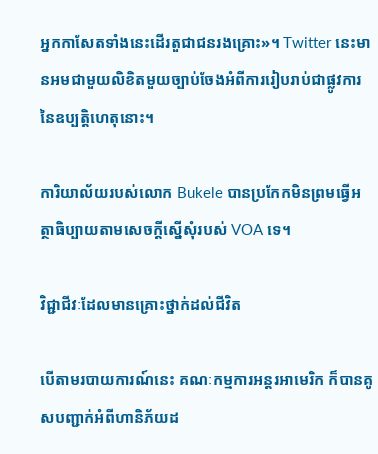អ្នកកាសែតទាំងនេះដើរតួជាជនរងគ្រោះ»។ Twitter នេះមានអមជាមួយលិខិតមួយច្បាប់ចែងអំពីការរៀបរាប់ជាផ្លូវការនៃឧប្បត្តិហេតុនោះ។

ការិយាល័យរបស់លោក Bukele បានប្រកែកមិនព្រមធ្វើអត្ថាធិប្បាយតាមសេចក្តីស្នើសុំរបស់ VOA ទេ។

វិជ្ជាជីវៈដែលមានគ្រោះថ្នាក់ដល់ជីវិត

បើតាមរបាយការណ៍នេះ គណៈកម្មការអន្តរអាមេរិក ក៏បានគូសបញ្ជាក់អំពីហានិភ័យដ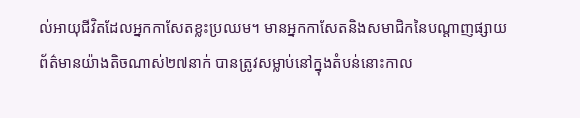ល់អាយុជីវិតដែលអ្នកកាសែតខ្លះប្រឈម។ មានអ្នកកាសែតនិងសមាជិកនៃបណ្តាញផ្សាយព័ត៌មានយ៉ាងតិចណាស់២៧នាក់ បានត្រូវសម្លាប់នៅក្នុងតំបន់នោះកាល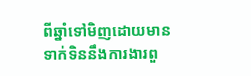ពីឆ្នាំទៅមិញដោយមានទាក់ទិននឹងការងារពួ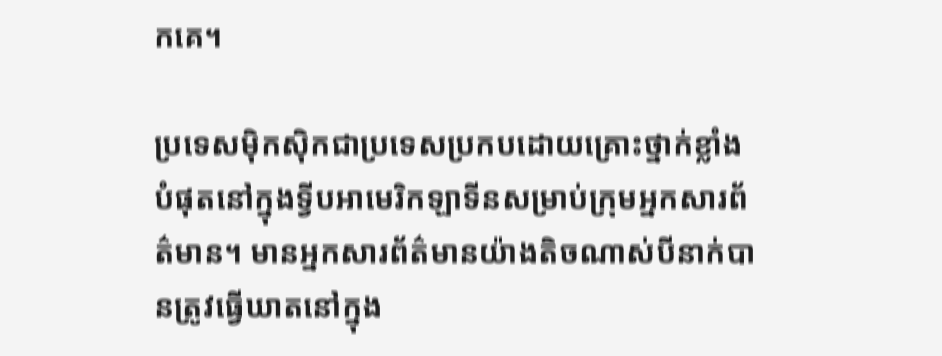កគេ។

ប្រទេសម៉ិកស៊ិកជាប្រទេសប្រកបដោយគ្រោះថ្នាក់ខ្លាំងបំផុតនៅក្នុងទ្វីបអាមេរិកឡាទីនសម្រាប់ក្រុមអ្នកសារព័ត៌មាន។ មានអ្នកសារព័ត៌មានយ៉ាងតិចណាស់បីនាក់បានត្រូវធ្វើឃាតនៅក្នុង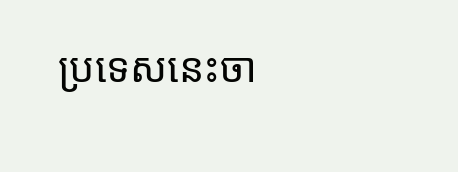ប្រទេសនេះចា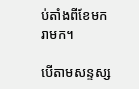ប់តាំងពីខែមករាមក។

បើតាមសន្ទស្ស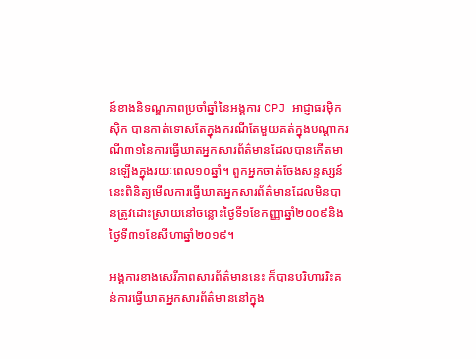ន៍ខាងនិទណ្ឌភាពប្រចាំឆ្នាំនៃអង្គការ CPJ អាជ្ញាធរម៉ិកស៊ិក បានកាត់ទោសតែក្នុងករណីតែមួយគត់ក្នុងបណ្តាករណី៣១នៃការធ្វើឃាតអ្នកសារព័ត៌មានដែលបានកើតមានឡើងក្នុងរយៈពេល១០ឆ្នាំ។ ពួកអ្នកចាត់ចែងសន្ទស្សន៍នេះពិនិត្យមើលការធ្វើឃាតអ្នកសារព័ត៌មានដែលមិនបានត្រូវដោះស្រាយនៅចន្លោះថ្ងៃទី១ខែកញ្ញាឆ្នាំ២០០៩និងថ្ងៃទី៣១ខែសីហាឆ្នាំ២០១៩។

អង្គការខាងសេរីភាពសារព័ត៌មាននេះ ក៏បានបរិហាររិះគន់ការធ្វើឃាតអ្នកសារព័ត៌មាននៅក្នុង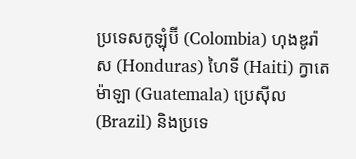ប្រទេសកូឡុំប៊ី (Colombia) ហុងឌូរ៉ាស (Honduras) ហៃទី (Haiti) ក្វាតេម៉ាឡា (Guatemala) ប្រេស៊ីល (Brazil) និងប្រទេ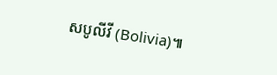សបូលីវី (Bolivia)៕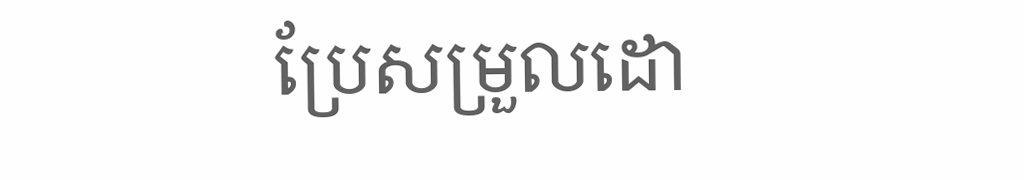ប្រែសម្រួលដោ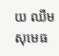យ ឈឹម សុមេធ